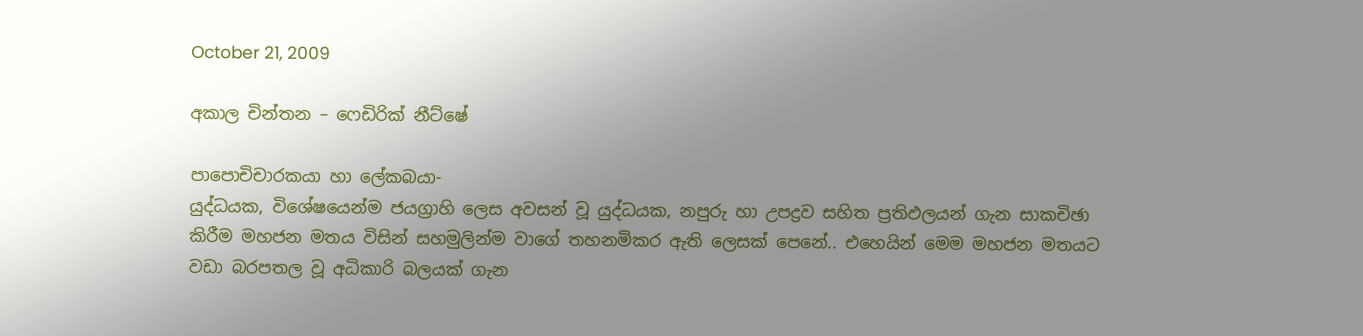October 21, 2009

අකාල චින්තන – ෆෙඩිරික් නීට්ෂේ

පාපොචිචාරකයා හා ලේකබයා-
යුද්ධයක, විශේෂයෙන්ම ජයග්‍රාහි ලෙස අවසන් වූ යුද්ධයක, නපුරු හා උපද්‍රව සහිත ප්‍රතිඵලයන් ගැන සාකචිඡා කිරීම මහජන මතය විසින් සහමුලින්ම වාගේ තහනමිකර ඇති ලෙසක් පෙනේ.. එහෙයින් මෙම මහජන මතයට වඩා බරපතල වූ අධිකාරි බලයක් ගැන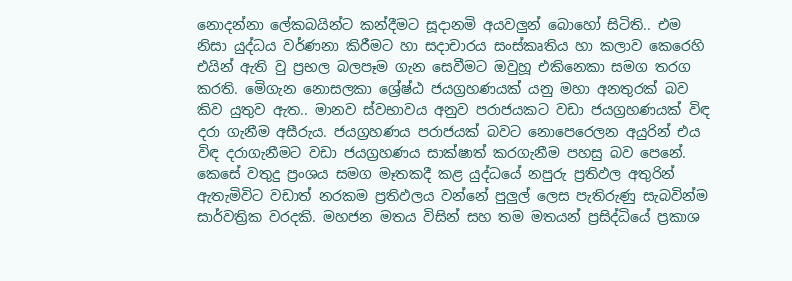නොදන්නා ලේකබයින්ට කන්දීමට සූදානමි අයවලුන් බොහෝ සිටිති.. එම නිසා යුද්ධය වර්ණනා කිරීමට හා සදාචාරය සංස්කෘතිය හා කලාව කෙරෙහි එයින් ඇති වු ප්‍රභල බලපෑම ගැන සෙවීමට ඔවුහූ එකිනෙකා සමග තරග කරති. මෙිගැන නොසලකා ශ්‍රේෂ්ඨ ජයග්‍රහණයක් යනු මහා අනතුරක් බව කිව යුතුව ඇත.. මානව ස්වභාවය අනුව පරාජයකට වඩා ජයග්‍රහණයක් විඳ දරා ගැනීම අසීරුය. ජයග්‍රහණය පරාජයක් බවට නොපෙරෙලන අයුරින් එය විඳ දරාගැනීමට වඩා ජයග්‍රහණය සාක්ෂාත් කරගැනීම පහසු බව පෙනේ. කෙසේ වතුදු ප්‍රංශය සමග මෑතකදී කළ යුද්ධයේ නපුරු ප්‍රතිඵල අතුරින් ඇතැමිවිට වඩාත් නරකම ප්‍රතිඵලය වන්නේ පුලුල් ලෙස පැතිරුණු සැබවින්ම සාර්වත්‍රික වරදකි. මහජන මතය විසින් සහ තම මතයන් ප්‍රසිද්ධියේ ප්‍රකාශ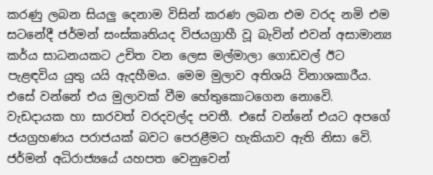කරණු ලබන සියලු දෙනාම විසින් කරණ ලබන එම වරද නමි එම සටනේදී ජර්මන් සංස්කෘතියද විජයග්‍රාහී වූ බැවින් එවන් අසාමාන්‍ය කර්ය සාධනයකට උචිත වන ලෙස මල්මාලා ගොඩවල් ඊට පැළඳවිය යුතු යයි ඇදහීමය. මෙම මුලාව අතිශයි විනාශකාරීය. එසේ වන්නේ එය මුලාවක් වීම හේතුකොටගෙන නොවෙි. වැඩදායක හා සාරවත් වරදවල්ද පවතී. එසේ වන්නේ එයට අපගේ ජයග්‍රහණය පරාජයක් බවට පෙරළීමට හැකියාව ඇති නිසා වෙි. ජර්මන් අධිරාජ්‍යයේ යහපත වෙනුවෙන්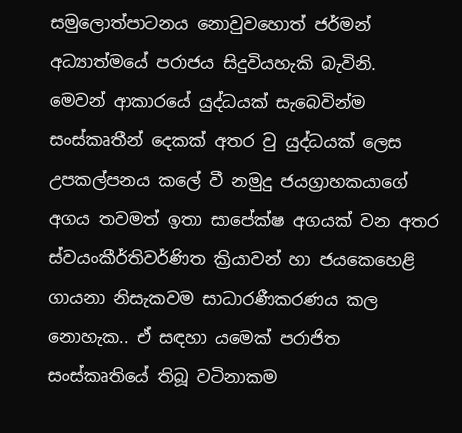සමුලොත්පාටනය නොවුවහොත් ජර්මන් අධ්‍යාත්මයේ පරාජය සිදුවියහැකි බැවිනි.
මෙවන් ආකාරයේ යුද්ධයක් සැබෙවින්ම සංස්කෘතීන් දෙකක් අතර වු යුද්ධයක් ලෙස උපකල්පනය කලේ වී නමුදු ජයග්‍රාහකයාගේ අගය තවමත් ඉතා සාපේක්ෂ අගයක් වන අතර ස්වයංකීර්තිවර්ණිත ක්‍රියාවන් හා ජයකෙහෙළි ගායනා නිසැකවම සාධාරණීකරණය කල නොහැක.. ඒ සඳහා යමෙක් පරාජිත සංස්කෘතියේ තිබූ වටිනාකම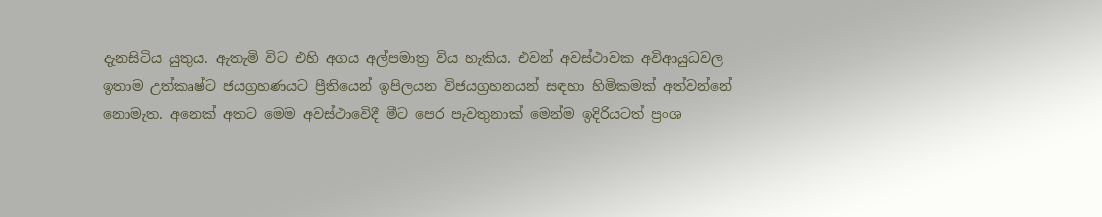දැනසිටිය යුතුය. ඇතැමි විට එහි අගය අල්පමාත්‍ර විය හැකිය. එවන් අවස්ථාවක අවිආයුධවල ඉතාම උත්කෘෂ්ට ජයග්‍රහණයට ප්‍රීතියෙන් ඉපිලයන විජයග්‍රහනයන් සඳහා හිමිකමක් අත්වන්නේ නොමැත. අනෙක් අතට මෙම අවස්ථාවෙිදී මීට පෙර පැවතුනාක් මෙන්ම ඉදිරියටත් ප්‍රංශ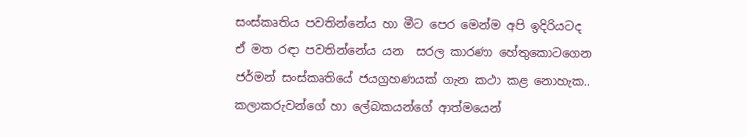සංස්කෘතිය පවතින්නේය හා මීට පෙර මෙන්ම අපි ඉදිරියටද ඒ මත රඳා පවතින්නේය යන  සරල කාරණා හේතුකොටගෙන ජර්මන් සංස්කෘතියේ ජයග්‍රහණයක් ගැන කථා කළ නොහැක..
ක‍‍ලාකරුවන්ගේ හා ලේබකයන්ගේ ආත්මයෙන්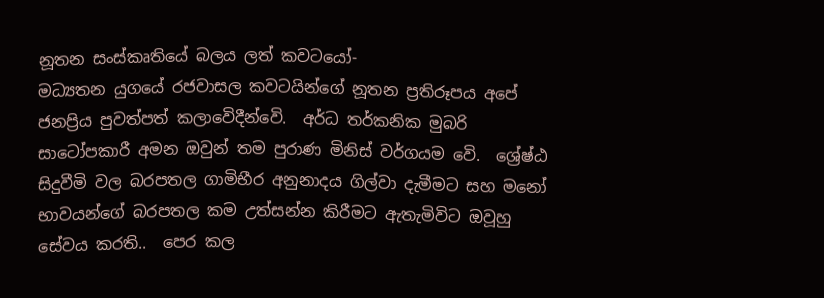නූතන සංස්කෘතියේ බලය ලත් කවටයෝ-
මධ්‍යතන යුගයේ රජවාසල කවටයින්ගේ නූතන ප්‍රතිරූපය අපේ ජනප්‍රිය පුවත්පත් කලාවෙිදීන්වෙි.  අර්ධ තර්කනික මුබරි සාටෝපකාරී අමන ඔවුන් තම පුරාණ මිනිස් වර්ගයම වෙි.  ශ්‍රේෂ්ඨ සිදුවීමි වල බරපතල ගාමිභීර අනුනාදය ගිල්වා දැමීමට සහ මනෝ භාවයන්ගේ බරපතල කම උත්සන්න කිරීමට ඇතැමිවිට ඔවූහු සේවය කරති..  පෙර කල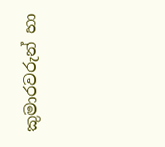කුමාරවරුන් හා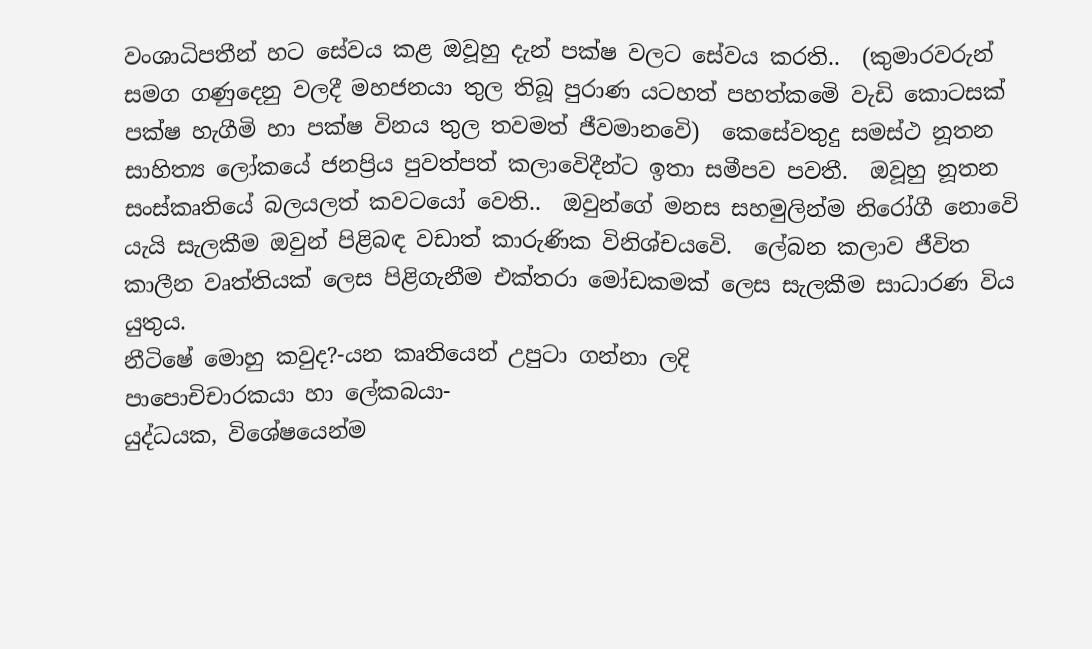වංශාධිපතීන් හට සේවය කළ ඔවූහු දැන් පක්ෂ වලට සේවය කරති..  (කුමාරවරුන් සමග ගණුදෙනු වලදී මහජනයා තුල තිබූ පුරාණ යටහත් පහත්කමෙි වැඩි කොටසක් පක්ෂ හැගීමි හා පක්ෂ විනය තුල තවමත් ජීවමානවෙි)  කෙසේවතුදු සමස්ථ නූතන සාහිත්‍ය ලෝකයේ ජනප්‍රිය පුවත්පත් කලාවෙිදීන්ට ඉතා සමීපව පවතී.  ඔවූහු නූතන සංස්කෘතියේ බලයලත් කවටයෝ වෙති..  ඔවුන්ගේ මනස සහමුලින්ම නිරෝගී නොවෙි යැයි සැලකීම ඔවුන් පිළිබඳ වඩාත් කාරුණික විනිශ්චයවෙි.  ලේබන කලාව ජීවිත කාලීන වෘත්තියක් ලෙස පිළිගැනීම එක්තරා මෝඩකමක් ලෙස සැලකීම සාධාරණ විය යුතුය.
නීටිෂේ මොහු කවුද?-යන කෘතියෙන් උපුටා ගන්නා ලදි
පාපොචිචාරකයා හා ලේකබයා-
යුද්ධයක, විශේෂයෙන්ම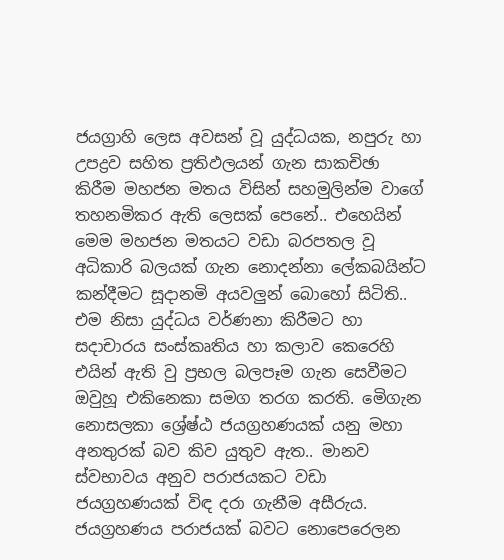ජයග්‍රාහි ලෙස අවසන් වූ යුද්ධයක, නපුරු හා උපද්‍රව සහිත ප්‍රතිඵලයන් ගැන සාකචිඡා කිරීම මහජන මතය විසින් සහමුලින්ම වාගේ තහනමිකර ඇති ලෙසක් පෙනේ.. එහෙයින් මෙම මහජන මතයට වඩා බරපතල වූ අධිකාරි බලයක් ගැන නොදන්නා ලේකබයින්ට කන්දීමට සූදානමි අයවලුන් බොහෝ සිටිති.. එම නිසා යුද්ධය වර්ණනා කිරීමට හා සදාචාරය සංස්කෘතිය හා කලාව කෙරෙහි එයින් ඇති වු ප්‍රභල බලපෑම ගැන සෙවීමට ඔවුහූ එකිනෙකා සමග තරග කරති. මෙිගැන නොසලකා ශ්‍රේෂ්ඨ ජයග්‍රහණයක් යනු මහා අනතුරක් බව කිව යුතුව ඇත.. මානව ස්වභාවය අනුව පරාජයකට වඩා ජයග්‍රහණයක් විඳ දරා ගැනීම අසීරුය. ජයග්‍රහණය පරාජයක් බවට නොපෙරෙලන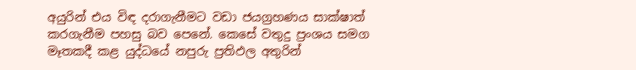අයුරින් එය විඳ දරාගැනීමට වඩා ජයග්‍රහණය සාක්ෂාත් කරගැනීම පහසු බව පෙනේ. කෙසේ වතුදු ප්‍රංශය සමග මෑතකදී කළ යුද්ධයේ නපුරු ප්‍රතිඵල අතුරින්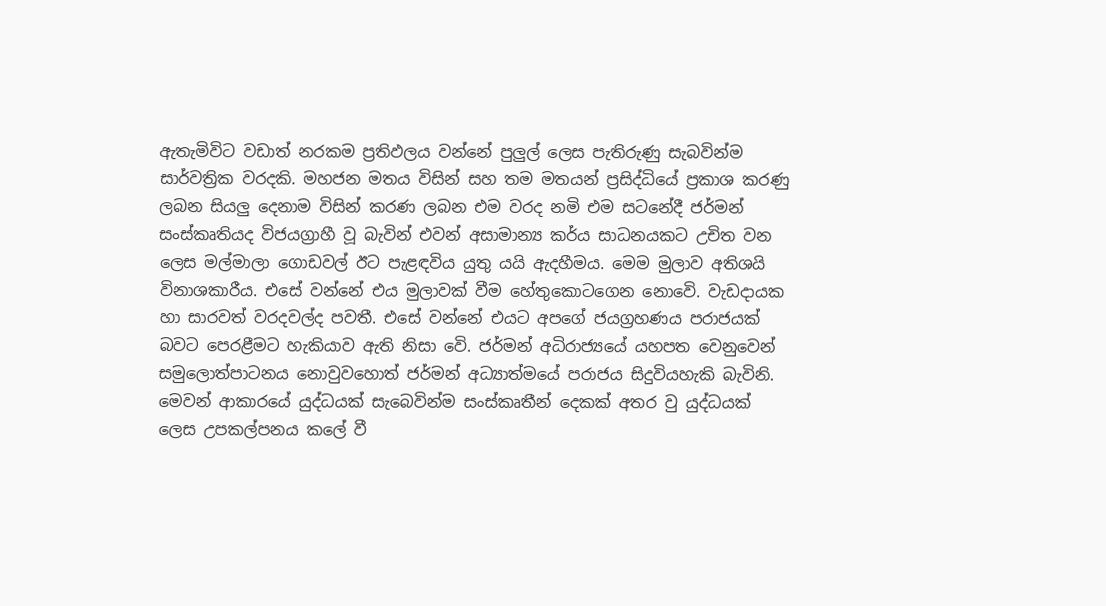ඇතැමිවිට වඩාත් නරකම ප්‍රතිඵලය වන්නේ පුලුල් ලෙස පැතිරුණු සැබවින්ම සාර්වත්‍රික වරදකි. මහජන මතය විසින් සහ තම මතයන් ප්‍රසිද්ධියේ ප්‍රකාශ කරණු ලබන සියලු දෙනාම විසින් කරණ ලබන එම වරද නමි එම සටනේදී ජර්මන් සංස්කෘතියද විජයග්‍රාහී වූ බැවින් එවන් අසාමාන්‍ය කර්ය සාධනයකට උචිත වන ලෙස මල්මාලා ගොඩවල් ඊට පැළඳවිය යුතු යයි ඇදහීමය. මෙම මුලාව අතිශයි විනාශකාරීය. එසේ වන්නේ එය මුලාවක් වීම හේතුකොටගෙන නොවෙි. වැඩදායක හා සාරවත් වරදවල්ද පවතී. එසේ වන්නේ එයට අපගේ ජයග්‍රහණය පරාජයක් බවට පෙරළීමට හැකියාව ඇති නිසා වෙි. ජර්මන් අධිරාජ්‍යයේ යහපත වෙනුවෙන් සමුලොත්පාටනය නොවුවහොත් ජර්මන් අධ්‍යාත්මයේ පරාජය සිදුවියහැකි බැවිනි.
මෙවන් ආකාරයේ යුද්ධයක් සැබෙවින්ම සංස්කෘතීන් දෙකක් අතර වු යුද්ධයක් ලෙස උපකල්පනය කලේ වී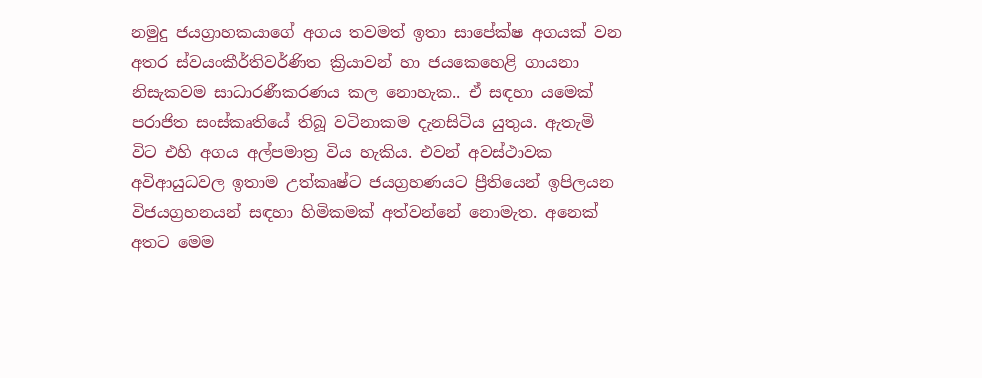නමුදු ජයග්‍රාහකයාගේ අගය තවමත් ඉතා සාපේක්ෂ අගයක් වන අතර ස්වයංකීර්තිවර්ණිත ක්‍රියාවන් හා ජයකෙහෙළි ගායනා නිසැකවම සාධාරණීකරණය කල නොහැක.. ඒ සඳහා යමෙක් පරාජිත සංස්කෘතියේ තිබූ වටිනාකම දැනසිටිය යුතුය. ඇතැමි විට එහි අගය අල්පමාත්‍ර විය හැකිය. එවන් අවස්ථාවක අවිආයුධවල ඉතාම උත්කෘෂ්ට ජයග්‍රහණයට ප්‍රීතියෙන් ඉපිලයන විජයග්‍රහනයන් සඳහා හිමිකමක් අත්වන්නේ නොමැත. අනෙක් අතට මෙම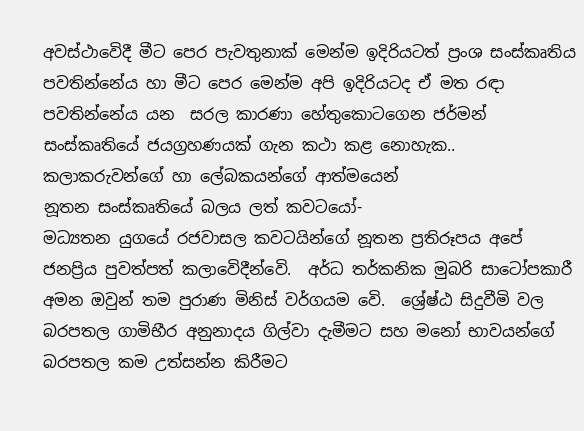අවස්ථාවෙිදී මීට පෙර පැවතුනාක් මෙන්ම ඉදිරියටත් ප්‍රංශ සංස්කෘතිය පවතින්නේය හා මීට පෙර මෙන්ම අපි ඉදිරියටද ඒ මත රඳා පවතින්නේය යන  සරල කාරණා හේතුකොටගෙන ජර්මන් සංස්කෘතියේ ජයග්‍රහණයක් ගැන කථා කළ නොහැක..
ක‍‍ලාකරුවන්ගේ හා ලේබකයන්ගේ ආත්මයෙන්
නූතන සංස්කෘතියේ බලය ලත් කවටයෝ-
මධ්‍යතන යුගයේ රජවාසල කවටයින්ගේ නූතන ප්‍රතිරූපය අපේ ජනප්‍රිය පුවත්පත් කලාවෙිදීන්වෙි.  අර්ධ තර්කනික මුබරි සාටෝපකාරී අමන ඔවුන් තම පුරාණ මිනිස් වර්ගයම වෙි.  ශ්‍රේෂ්ඨ සිදුවීමි වල බරපතල ගාමිභීර අනුනාදය ගිල්වා දැමීමට සහ මනෝ භාවයන්ගේ බරපතල කම උත්සන්න කිරීමට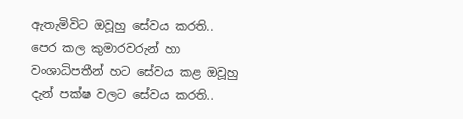ඇතැමිවිට ඔවූහු සේවය කරති..  පෙර කල කුමාරවරුන් හා වංශාධිපතීන් හට සේවය කළ ඔවූහු දැන් පක්ෂ වලට සේවය කරති..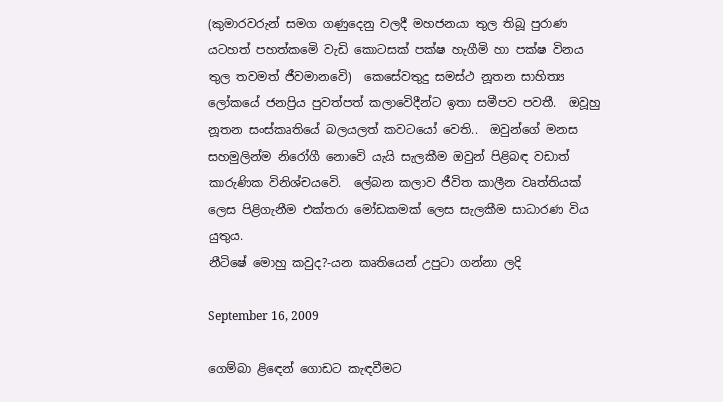(කුමාරවරුන් සමග ගණුදෙනු වලදී මහජනයා තුල තිබූ පුරාණ යටහත් පහත්කමෙි වැඩි කොටසක් පක්ෂ හැගීමි හා පක්ෂ විනය තුල තවමත් ජීවමානවෙි)  කෙසේවතුදු සමස්ථ නූතන සාහිත්‍ය ලෝකයේ ජනප්‍රිය පුවත්පත් කලාවෙිදීන්ට ඉතා සමීපව පවතී.  ඔවූහු නූතන සංස්කෘතියේ බලයලත් කවටයෝ වෙති..  ඔවුන්ගේ මනස සහමුලින්ම නිරෝගී නොවෙි යැයි සැලකීම ඔවුන් පිළිබඳ වඩාත් කාරුණික විනිශ්චයවෙි.  ලේබන කලාව ජීවිත කාලීන වෘත්තියක් ලෙස පිළිගැනීම එක්තරා මෝඩකමක් ලෙස සැලකීම සාධාරණ විය යුතුය.
නීටිෂේ මොහු කවුද?-යන කෘතියෙන් උපුටා ගන්නා ලදි

September 16, 2009

ගෙම්බා ළිඳෙන් ගොඩට කැඳවීමට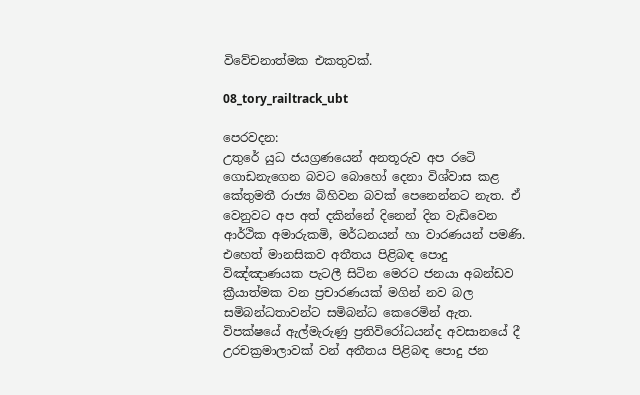විවේචනා‍ත්මක එකතුවක්.

08_tory_railtrack_ubt

පෙරවදන:
උතුරේ යුධ ජයග්‍රණයෙන් අනතූරුව අප රටෙි ගොඩනැගෙන බවට බොහෝ දෙනා විශ්වාස කළ කේතුමතී රාජ්‍ය බිහිවන බවක් පෙනෙන්නට නැත. ඒ
වෙනුවට අප අත් දකින්නේ දිනෙන් දින වැඩිවෙන ආර්ථික අමාරුකමි, මර්ධනයන් හා වාරණයන් පමණි. එහෙත් මානසිකව අතීතය පිළිබඳ පොදු
විඤ්ඤාණයක පැටලී සිටින මෙරට ජනයා අබන්ඩව ක්‍රීයාත්මක වන ප්‍රචාරණයක් මගින් නව බල සමිබන්ධතාවන්ට සමිබන්ධ කෙරෙමින් ඇත.
විපක්ෂයේ ඇල්මැරුණු ප්‍රතිවිරෝධයන්ද අවසානයේ දී උරචක්‍රමාලාවක් වන් අතීතය පිළිබඳ පොදු ජන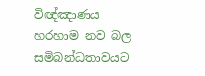විඥ්ඤාණය හරහාම නව බල සමිබන්ධතාවයට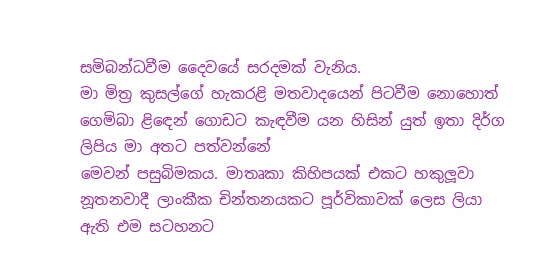සමිබන්ධවීම දෛවයේ සරදමක් වැනිය.
මා මිත්‍ර කුසල්ගේ හැකරළි මතවාදයෙන් පිටවීම නොහොත් ගෙමිබා ළිඳෙන් ගොඩට කැඳවීම යන හිසින් යුත් ඉතා දිර්ග ලිපිය මා අතට පත්වන්නේ
මෙවන් පසුබිමකය. මාතෘකා කිහිපයක් එකට හකුලූවා නූතනවාදී ලාංකීක චින්තනයකට පූර්විකාවක් ලෙස ලියා ඇති එම සටහනට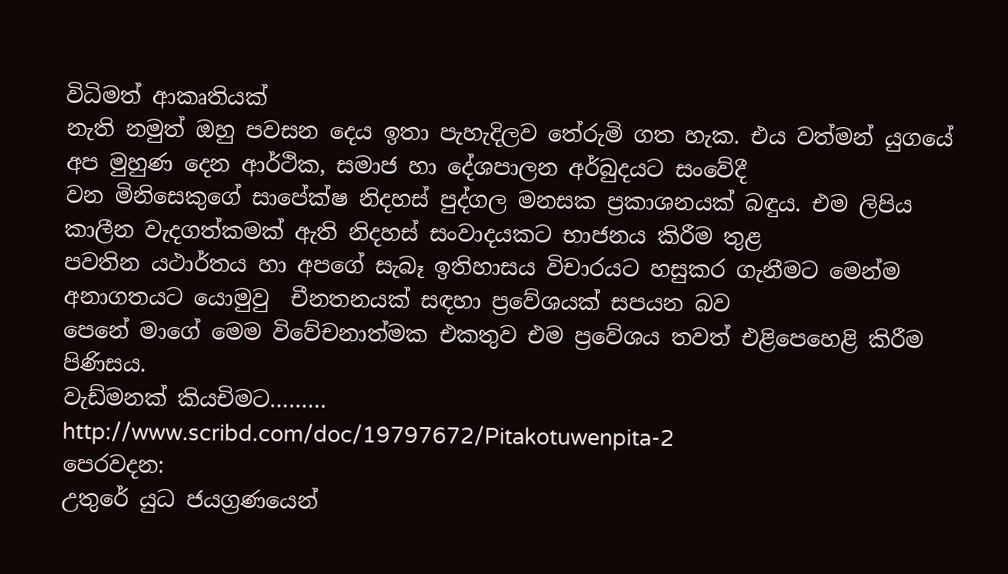විධිමත් ආකෘතියක්
නැති නමුත් ඔහු පවසන දෙය ඉතා පැහැදිලව තේරුමි ගත හැක. එය වත්මන් යුගයේ අප මුහුණ දෙන ආර්ථික, සමාජ හා දේශපාලන අර්බුදයට සංවේදී
වන මිනිසෙකුගේ සාපේක්ෂ නිදහස් පුද්ගල මනසක ප්‍රකාශනයක් බඳුය. එම ලිපිය  කාලීන වැදගත්කමක් ඇති නිදහස් සංවාදයකට භාජනය කිරීම තුළ
පවතින යථාර්තය හා අපගේ සැබෑ ඉතිහාසය විචාරයට හසුකර ගැනීමට මෙන්ම අනාගතයට යොමුවු  චීනතනයක් සඳහා ප්‍රවේශයක් සපයන බව
පෙනේ මාගේ මෙම විවේචනාත්මක එකතුව එම ප්‍රවේශය තවත් එළිපෙහෙළි කිරීම පිණිසය.
වැඩ්මනක් කියචිමට………
http://www.scribd.com/doc/19797672/Pitakotuwenpita-2
පෙරවදන:
උතුරේ යුධ ජයග්‍රණයෙන්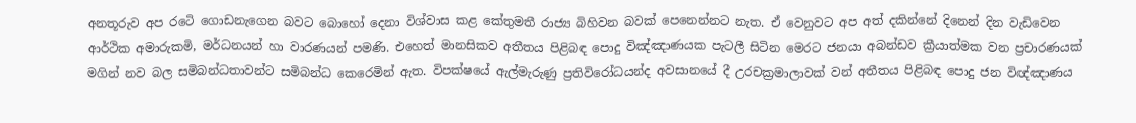අනතූරුව අප රටෙි ගොඩනැගෙන බවට බොහෝ දෙනා විශ්වාස කළ කේතුමතී රාජ්‍ය බිහිවන බවක් පෙනෙන්නට නැත. ඒ වෙනුවට අප අත් දකින්නේ දිනෙන් දින වැඩිවෙන ආර්ථික අමාරුකමි, මර්ධනයන් හා වාරණයන් පමණි. එහෙත් මානසිකව අතීතය පිළිබඳ පොදු විඤ්ඤාණයක පැටලී සිටින මෙරට ජනයා අබන්ඩව ක්‍රීයාත්මක වන ප්‍රචාරණයක් මගින් නව බල සමිබන්ධතාවන්ට සමිබන්ධ කෙරෙමින් ඇත. විපක්ෂයේ ඇල්මැරුණු ප්‍රතිවිරෝධයන්ද අවසානයේ දී උරචක්‍රමාලාවක් වන් අතීතය පිළිබඳ පොදු ජන විඥ්ඤාණය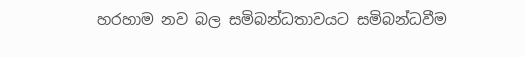හරහාම නව බල සමිබන්ධතාවයට සමිබන්ධවීම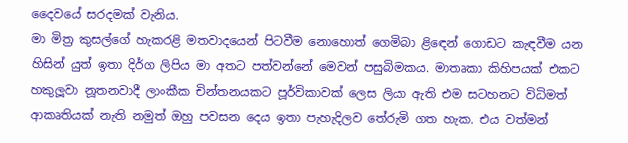දෛවයේ සරදමක් වැනිය.
මා මිත්‍ර කුසල්ගේ හැකරළි මතවාදයෙන් පිටවීම නොහොත් ගෙමිබා ළිඳෙන් ගොඩට කැඳවීම යන හිසින් යුත් ඉතා දිර්ග ලිපිය මා අතට පත්වන්නේ මෙවන් පසුබිමකය. මාතෘකා කිහිපයක් එකට හකුලූවා නූතනවාදී ලාංකීක චින්තනයකට පූර්විකාවක් ලෙස ලියා ඇති එම සටහනට විධිමත් ආකෘතියක් නැති නමුත් ඔහු පවසන දෙය ඉතා පැහැදිලව තේරුමි ගත හැක. එය වත්මන්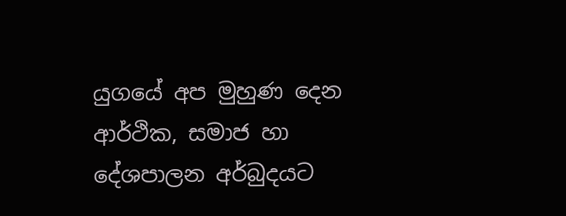යුගයේ අප මුහුණ දෙන ආර්ථික, සමාජ හා දේශපාලන අර්බුදයට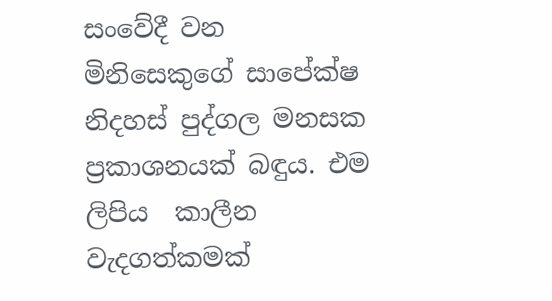සංවේදී වන මිනිසෙකුගේ සාපේක්ෂ නිදහස් පුද්ගල මනසක ප්‍රකාශනයක් බඳුය. එම ලිපිය  කාලීන වැදගත්කමක්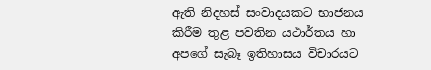ඇති නිදහස් සංවාදයකට භාජනය කිරීම තුළ පවතින යථාර්තය හා අපගේ සැබෑ ඉතිහාසය විචාරයට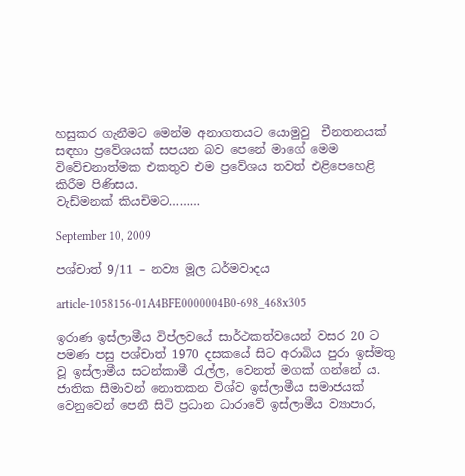හසුකර ගැනීමට මෙන්ම අනාගතයට යොමුවු  චීනතනයක් සඳහා ප්‍රවේශයක් සපයන බව පෙනේ මාගේ මෙම විවේචනාත්මක එකතුව එම ප්‍රවේශය තවත් එළිපෙහෙළි කිරීම පිණිසය.
වැඩ්මනක් කියචිමට………

September 10, 2009

පශ්චාත් 9/11 – නව්‍ය මූල ධර්මවාදය

article-1058156-01A4BFE0000004B0-698_468x305

ඉරාණ ඉස්ලාමීය විප්ලවයේ සාර්ථකත්වයෙන් වසර 20 ට පමණ පසු පශ්චාත් 1970 දසකයේ සිට අරාබිය පුරා ඉස්මතු වූ ඉස්ලාමීය සටන්කාමී රැල්ල, වෙනත් මගක් ගන්නේ ය. ජාතික සීමාවන් නොතකන විශ්ව ඉස්ලාමීය සමාජයක් වෙනුවෙන් පෙනී සිටි ප්‍රධාන ධාරාවේ ඉස්ලාමීය ව්‍යාපාර,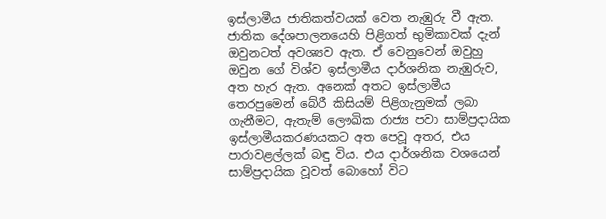ඉස්ලාමීය ජාතිකත්වයක් වෙත නැඹුරු වී ඇත. ජාතික දේශපාලනයෙහි පිළිගත් භුමිකාවක් දැන් ඔවුනටත් අවශ්‍යව ඇත. ඒ වෙනුවෙන් ඔවුහු ඔවුන ගේ විශ්ව ඉස්ලාමීය දාර්ශනික නැඹුරුව, අත හැර ඇත. අනෙක් අතට ඉස්ලාමීය තෙරපුමෙන් බේරී කිසියම් පිළිගැනුමක් ලබා ගැනීමට, ඇතැම් ලෞඛික රාජ්‍ය පවා සාම්ප්‍රදායික ඉස්ලාමීයකරණයකට අත පෙවූ අතර, එය පාරාවළල්ලක් බඳු විය. එය දාර්ශනික වශයෙන් සාම්ප්‍රදායික වූවත් බොහෝ විට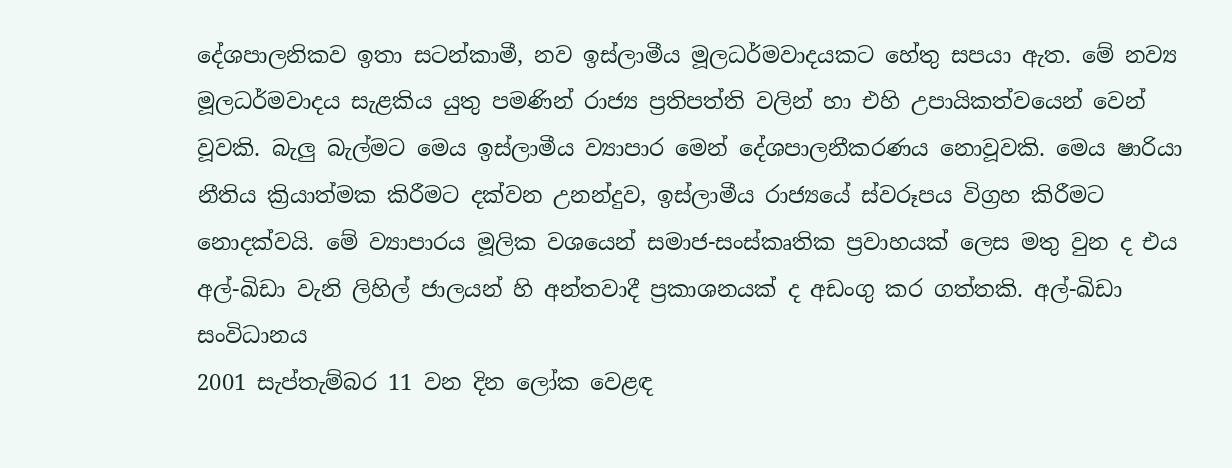දේශපාලනිකව ඉතා සටන්කාමී, නව ඉස්ලාමීය මූලධර්මවාදයකට හේතු සපයා ඇත. මේ නව්‍ය මූලධර්මවාදය සැළකිය යුතු පමණින් රාජ්‍ය ප්‍රතිපත්ති වලින් හා එහි උපායිකත්වයෙන් වෙන් වූවකි. බැලු බැල්මට මෙය ඉස්ලාමීය ව්‍යාපාර මෙන් දේශපාලනීකරණය නොවූවකි. මෙය ෂාරියා නීතිය ක්‍රියාත්මක කිරීමට දක්වන උනන්දුව, ඉස්ලාමීය රාජ්‍යයේ ස්වරූපය විග්‍රහ කිරීමට නොදක්වයි. මේ ව්‍යාපාරය මූලික වශයෙන් සමාජ-සංස්කෘතික ප්‍රවාහයක් ලෙස මතු වුන ද එය අල්-ඛිඩා වැනි ලිහිල් ජාලයන් හි අන්තවාදී ප්‍රකාශනයක් ද අඩංගු කර ගත්තකි. අල්-ඛිඩා සංවිධානය
2001 සැප්තැම්බර 11 වන දින ලෝක වෙළඳ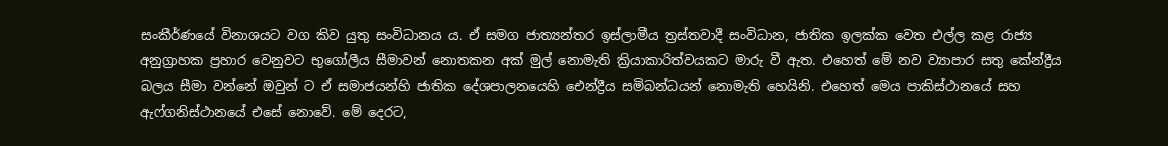සංකීර්ණයේ විනාශයට වග කිව යුතු සංවිධානය ය. ඒ සමග ජාත්‍යන්තර ඉස්ලාමීය ත්‍රස්තවාදී සංවිධාන, ජාතික ඉලක්ක වෙත එල්ල කළ රාජ්‍ය අනුග්‍රාහක ප්‍රහාර වෙනුවට භුගෝලීය සීමාවන් නොතකන අක් මුල් නොමැති ක්‍රියාකාරිත්වයකට මාරු වී ඇත. එහෙත් මේ නව ව්‍යාපාර සතු කේන්ද්‍රීය බලය සීමා වන්නේ ඔවුන් ට ඒ සමාජයන්හි ජාතික දේශපාලනයෙහි ඓන්ද්‍රීය සමිබන්ධයන් නොමැති හෙයිනි. එහෙත් මෙය පාකිස්ථානයේ සහ ඇෆ්ගනිස්ථානයේ එසේ නොවේ. මේ දෙරට,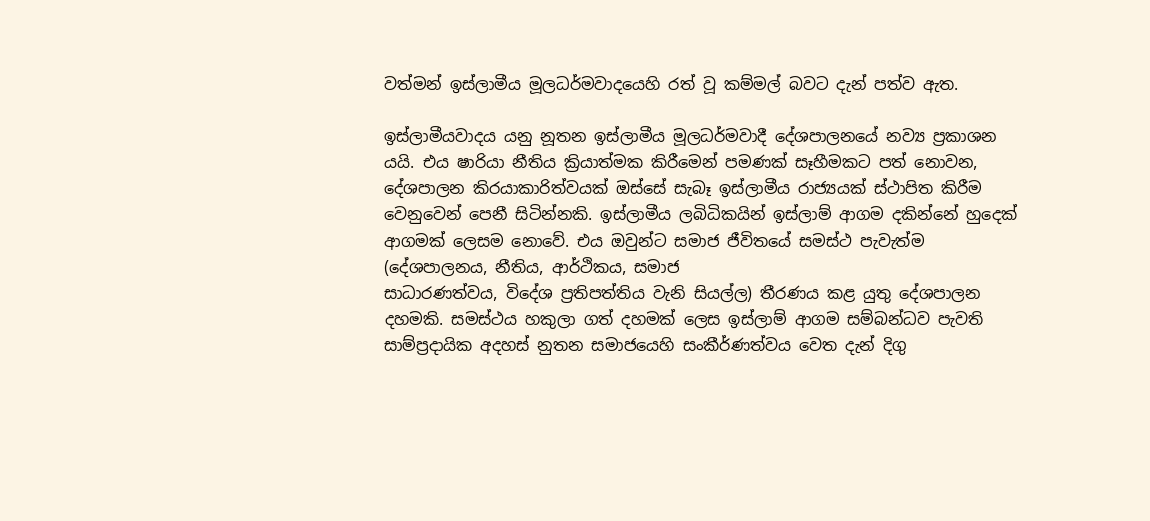වත්මන් ඉස්ලාමීය මූලධර්මවාදයෙහි රත් වූ කම්මල් බවට දැන් පත්ව ඇත.

ඉස්ලාමීයවාදය යනු නූතන ඉස්ලාමීය මූලධර්මවාදී දේශපාලනයේ නව්‍ය ප්‍රකාශන යයි. එය ෂාරියා නීතිය ක්‍රියාත්මක කිරීමෙන් පමණක් සෑහීමකට පත් නොවන, දේශපාලන කි‍රයාකාරිත්වයක් ඔස්සේ සැබෑ ඉස්ලාමීය රාජ්‍යයක් ස්ථාපිත කිරීම වෙනුවෙන් පෙනී සිටින්නකි. ඉස්ලාමීය ලබිධිකයින් ඉස්ලාම් ආගම දකින්නේ හුදෙක් ආගමක් ලෙසම නොවේ. එය ඔවුන්ට සමාජ ජීවිතයේ සමස්ථ පැවැත්ම (දේශපාලනය, නීතිය, ආර්ථිකය, සමාජ
සාධාරණත්වය, විදේශ ප්‍රතිපත්තිය වැනි සියල්ල) තීරණය කළ යුතු දේශපාලන දහමකි. සමස්ථය හකුලා ගත් දහමක් ලෙස ඉස්ලාම් ආගම සම්බන්ධව පැවති සාම්ප්‍රදායික අදහස් නුතන සමාජයෙහි සංකීර්ණත්වය වෙත දැන් දිගු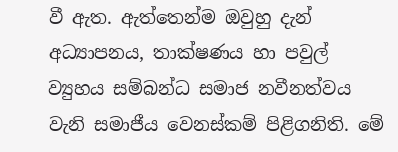වී ඇත. ඇත්තෙන්ම ඔවුහු දැන් අධ්‍යාපනය, තාක්ෂණය හා පවුල් ව්‍යුහය සම්බන්ධ සමාජ නවීනත්වය වැනි සමාජීය වෙනස්කම් පිළිගනිති. මේ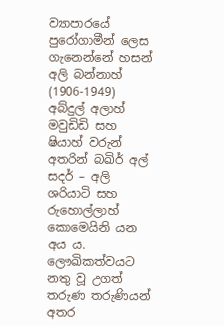ව්‍යාපාරයේ පුරෝගාමීන් ලෙස ගැනෙන්නේ හසන් අලි බන්නාහ්
(1906-1949) අබ්දුල් අලාහ් මවුඩිඩි සහ ෂියාහ් වරුන් අතරින් බඛිර් අල් සදර් – අලි ශරියාටි සහ රුහොල්ලාහ් කොමෙයිනි යන අය ය. ලෞඛිකත්වයට නතු වූ උගත් තරුණ තරුණියන් අතර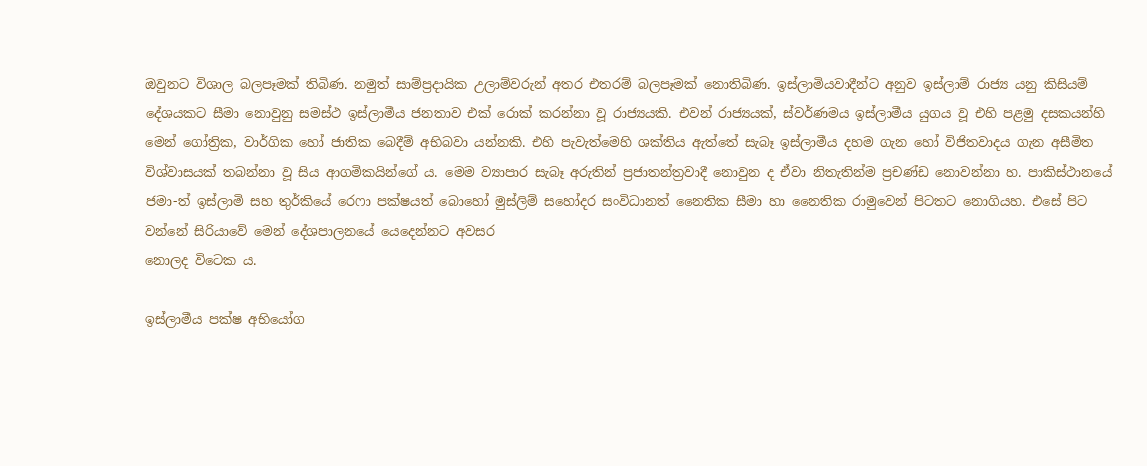ඔවුනට විශාල බලපෑමක් තිබිණ. නමුත් සාම්ප්‍රදායික උලාම්වරුන් අතර එතරම් බලපෑමක් නොතිබිණ. ඉස්ලාමියවාදීන්ට අනුව ඉස්ලාම් රාජ්‍ය යනු කිසියම් දේශයකට සීමා නොවුනු සමස්ථ ඉස්ලාමීය ජනතාව එක් රොක් කරන්නා වූ රාජ්‍යයකි. එවන් රාජ්‍යයක්, ස්වර්ණමය ඉස්ලාමීය යුගය වූ එහි පළමු දසකයන්හි මෙන් ගෝත්‍රික, වාර්ගික හෝ ජාතික බෙදීම් අභිබවා යන්නකි. එහි පැවැත්මෙහි ශක්තිය ඇත්තේ සැබෑ ඉස්ලාමීය දහම ගැන හෝ විජිතවාදය ගැන අසීමිත විශ්වාසයක් තබන්නා වූ සිය ආගමිකයින්ගේ ය. මෙම ව්‍යාපාර සැබෑ අරුතින් ප්‍රජාතන්ත්‍රවාදී නොවුන ද ඒවා නිතැතින්ම ප්‍රචණ්ඩ නොවන්නා හ. පාකිස්ථානයේ ජමා-ත් ඉස්ලාමි සහ තුර්කියේ රෙෆා පක්ෂයත් බොහෝ මුස්ලිම් සහෝදර සංවිධානත් නෛතික සීමා හා නෛතික රාමුවෙන් පිටතට නොගියහ. එසේ පිට වන්නේ සිරියාවේ මෙන් දේශපාලනයේ යෙදෙන්නට අවසර
නොලද විටෙක ය.

ඉස්ලාමීය පක්ෂ අභියෝග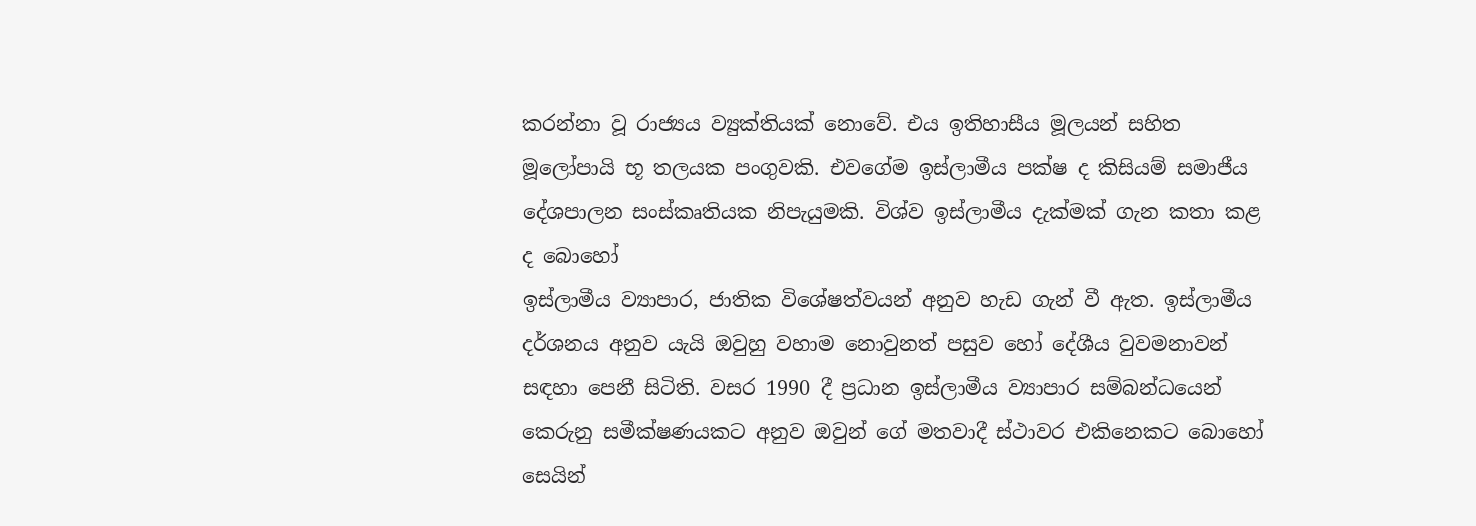කරන්නා වූ රාජ්‍යය ව්‍යුක්තියක් නොවේ. එය ඉතිහාසීය මූලයන් සහිත මූලෝපායි භූ තලයක පංගුවකි. එවගේම ඉස්ලාමීය පක්ෂ ද කිසියම් සමාජීය දේශපාලන සංස්කෘතියක නිපැයුමකි. විශ්ව ඉස්ලාමීය දැක්මක් ගැන කතා කළ ද බොහෝ
ඉස්ලාමීය ව්‍යාපාර, ජාතික විශේෂත්වයන් අනුව හැඩ ගැන් වී ඇත. ඉස්ලාමීය දර්ශනය අනුව යැයි ඔවුහු වහාම නොවුනත් පසුව හෝ දේශීය වුවමනාවන් සඳහා පෙනී සිටිති. වසර 1990 දී ප්‍රධාන ඉස්ලාමීය ව්‍යාපාර සම්බන්ධයෙන් කෙරුනු සමීක්ෂණයකට අනුව ඔවුන් ගේ මතවාදී ස්ථාවර එකිනෙකට බොහෝ සෙයින්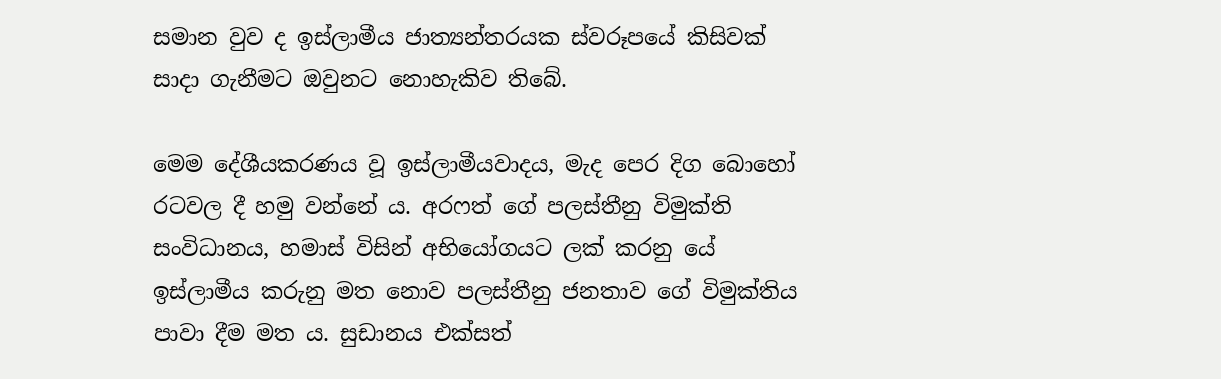සමාන වුව ද ඉස්ලාමීය ජාත්‍යන්තරයක ස්වරූපයේ කිසිවක් සාදා ගැනීමට ඔවුනට නොහැකිව තිබේ.

මෙම දේශීයකරණය වූ ඉස්ලාමීයවාදය, මැද පෙර දිග බොහෝ රටවල දී හමු වන්නේ ය. අරෆත් ගේ පලස්තීනු විමුක්ති සංවිධානය, හමාස් විසින් අභියෝගයට ලක් කරනු යේ ඉස්ලාමීය කරුනු මත නොව පලස්තීනු ජනතාව ගේ විමුක්තිය පාවා දීම මත ය. සුඩානය එක්සත්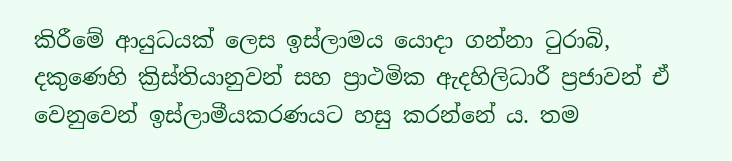කිරීමේ ආයුධයක් ලෙස ඉස්ලාමය යොදා ගන්නා ටුරාබි, දකුණෙහි ක්‍රිස්තියානුවන් සහ ප්‍රාථමික ඇදහිලිධාරී ප්‍රජාවන් ඒ වෙනුවෙන් ඉස්ලාමීයකරණයට හසු කරන්නේ ය. තම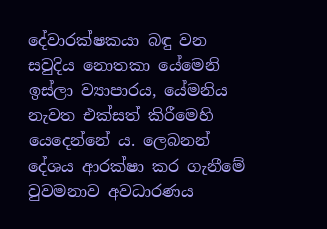දේවාරක්ෂකයා බඳු වන සවුදිය නොතකා යේමෙනි ඉස්ලා ව්‍යාපාරය, යේමනිය නැවත එක්සත් කිරීමෙහි යෙදෙන්නේ ය. ලෙබනන් දේශය ආරක්ෂා කර ගැනීමේ වුවමනාව අවධාරණය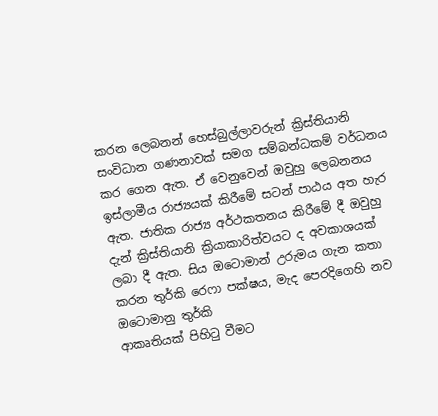කරන ලෙබනන් හෙස්බුල්ලාවරුන් ක්‍රිස්තියානි සංවිධාන ගණනාවක් සමග සම්බන්ධකම් වර්ධනය කර ගෙන ඇත. ඒ වෙනුවෙන් ඔවුහු ලෙබනනය ඉස්ලාමීය රාජ්‍යයක් කිරීමේ සටන් පාඨය අත හැර ඇත. ජාතික රාජ්‍ය අර්ථකතනය කිරීමේ දී ඔවුහු දැන් ක්‍රිස්තියානි ක්‍රියාකාරිත්වයට ද අවකාශයක් ලබා දී ඇත. සිය ඔටොමාන් උරුමය ගැන කතා කරන තුර්කි රෙෆා පක්ෂය, මැද පෙරදිගෙහි නව ඔටොමානු තුර්කි
ආකෘතියක් පිහිටු වීමට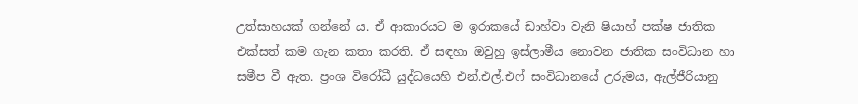උත්සාහයක් ගන්නේ ය. ඒ ආකාරයට ම ඉරාකයේ ඩාහ්වා වැනි ෂියාහ් පක්ෂ ජාතික එක්සත් කම ගැන කතා කරති. ඒ සඳහා ඔවුහු ඉස්ලාමීය නොවන ජාතික සංවිධාන හා සමීප වී ඇත. ප්‍රංශ විරෝධී යුද්ධයෙහි එන්.එල්.එෆ් සංවිධානයේ උරුමය, ඇල්ජීරියානු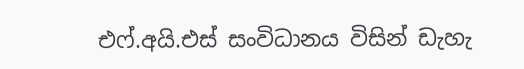එෆ්.අයි.එස් සංවිධානය විසින් ඩැහැ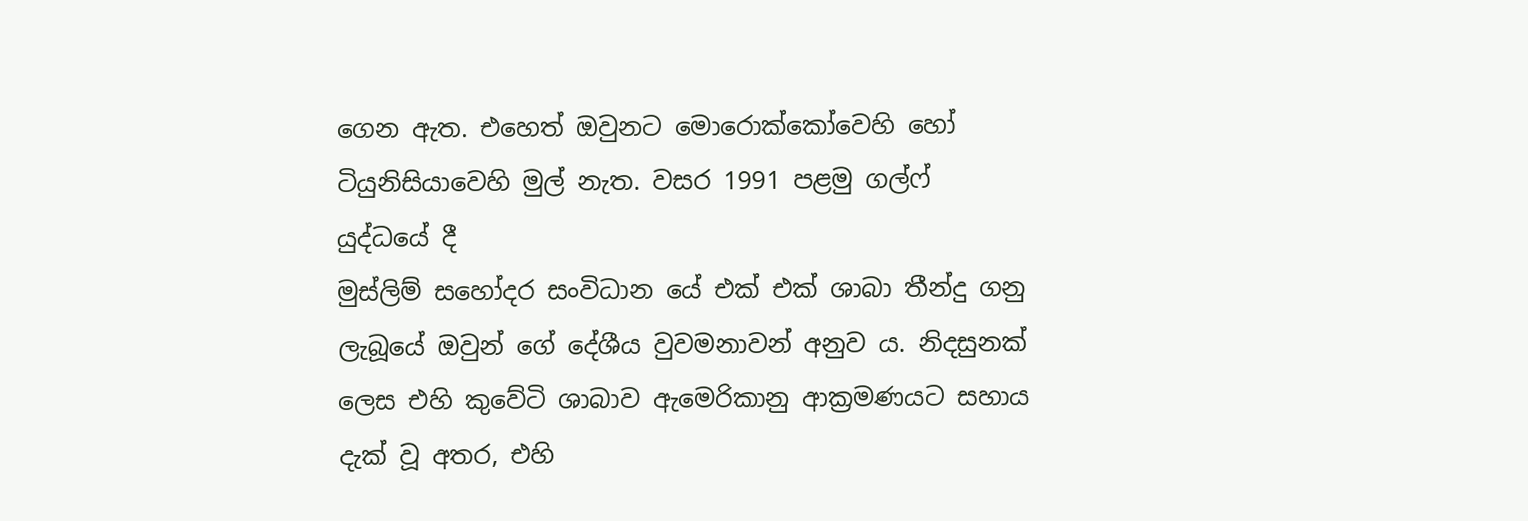ගෙන ඇත. එහෙත් ඔවුනට මොරොක්කෝවෙහි හෝ ටියුනිසියාවෙහි මුල් නැත. වසර 1991 පළමු ගල්ෆ් යුද්ධයේ දී
මුස්ලිම් සහෝදර සංවිධාන යේ එක් එක් ශාබා තීන්දු ගනු ලැබූයේ ඔවුන් ගේ දේශීය වුවමනාවන් අනුව ය. නිදසුනක් ලෙස එහි කුවේටි ශාබාව ඇමෙරිකානු ආක්‍රමණයට සහාය දැක් වූ අතර, එහි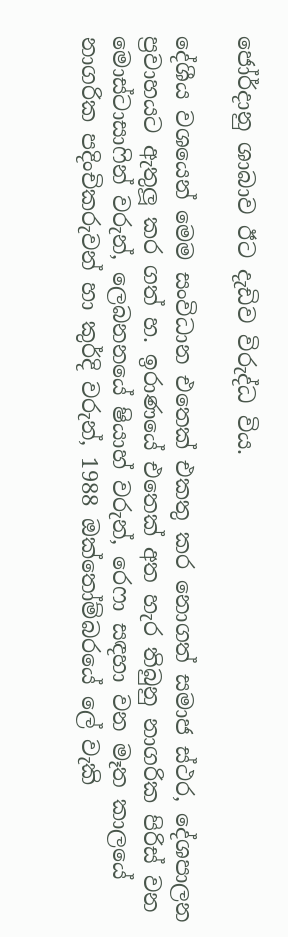ජෝර්දානු ශාබාව ඊට දැඩිව විරුද්ධ විය.

දේශීය වශයෙන් මෙම සංවිධාන එතෙක් එකතු කර නොගත් සමාජ ස්ථර, දේශපාලන ප්‍රවාහයට ඇතුලූ කර ගත් හ. ඉරාණයේ එතෙක් අත හැර තිබුනු නාගරික පිරිස් වන මොස්ටාසාෆින් වරුන්, ලෙබනනයේ ෂියාහ් වරුන්, රෙෆා සඳහා වන මෑත කාලයේ නාගරික පදිංචිකරුවන් හා කුර්දි වරුන්, 1988 ඔක්තෝම්බරයේ ලේ වැකි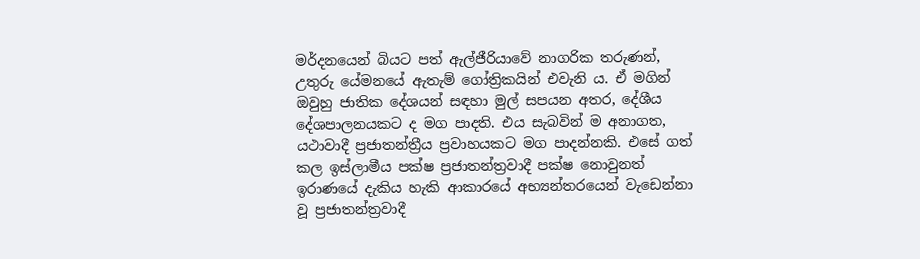මර්දනයෙන් බියට පත් ඇල්ජීරියාවේ නාගරික තරුණන්, උතුරු යේමනයේ ඇතැම් ගෝත්‍රිකයින් එවැනි ය. ඒ මගින් ඔවුහු ජාතික දේශයන් සඳහා මුල් සපයන අතර, දේශීය දේශපාලනයකට ද මග පාදති. එය සැබවින් ම අනාගත, යථාවාදී ප්‍රජාතන්ත්‍රීය ප්‍රවාහයකට මග පාදන්නකි. එසේ ගත් කල ඉස්ලාමීය පක්ෂ ප්‍රජාතන්ත්‍රවාදී පක්ෂ නොවුනත් ඉරාණයේ දැකිය හැකි ආකාරයේ අභ්‍යන්තරයෙන් වැඩෙන්නා වූ ප්‍රජාතන්ත්‍රවාදී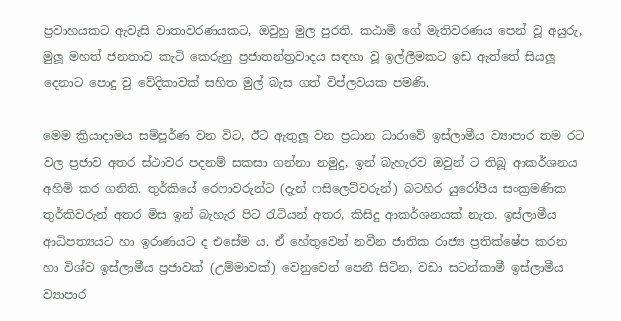ප්‍රවාහයකට ඇවැසි වාතාවරණයකට, ඔවුහු මුල පුරති. කඨාමි ගේ මැතිවරණය පෙන් වූ අයුරු, මුලූ මහත් ජනතාව කැටි කෙරුනු ප්‍රජාතන්ත්‍රවාදය සඳහා වූ ඉල්ලීමකට ඉඩ ඇත්තේ සියලූ දෙනාට පොදු වු වේදිකාවක් සහිත මුල් බැස ගත් විප්ලවයක පමණි.

මෙම ක්‍රියාදාමය සම්පූර්ණ වන විට, ඊට ඇතුලූ වන ප්‍රධාන ධාරාවේ ඉස්ලාමීය ව්‍යාපාර තම රට වල ප්‍රජාව අතර ස්ථාවර පදනම් සකසා ගන්නා නමුදු, ඉන් බැහැරව ඔවුන් ට තිබූ ආකර්ශනය අහිමි කර ගනිති. තුර්කියේ රෙෆාවරුන්ට (දැන් ෆසිලෙට්වරුන්) බටහිර යුරෝපීය සංක්‍රමණික තුර්කිවරුන් අතර මිස ඉන් බැහැර පිට රැටියන් අතර, කිසිදු ආකර්ශනයක් නැත. ඉස්ලාමීය ආධිපත්‍යයට හා ඉරාණයට ද එසේම ය. ඒ හේතුවෙන් නවීන ජාතික රාජ්‍ය ප්‍රතික්ෂේප කරන හා විශ්ව ඉස්ලාමීය ප්‍රජාවක් (උම්මාවක්) වෙනුවෙන් පෙනී සිටින, වඩා සටන්කාමී ඉස්ලාමීය ව්‍යාපාර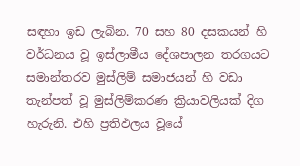සඳහා ඉඩ ලැබින. 70 සහ 80 දසකයන් හි වර්ධනය වූ ඉස්ලාමීය දේශපාලන තරගයට සමාන්තරව මුස්ලිම් සමාජයන් හි වඩා තැන්පත් වූ මුස්ලිම්කරණ ක්‍රියාවලියක් දිග හැරුනි. එහි ප්‍රතිඵලය වූයේ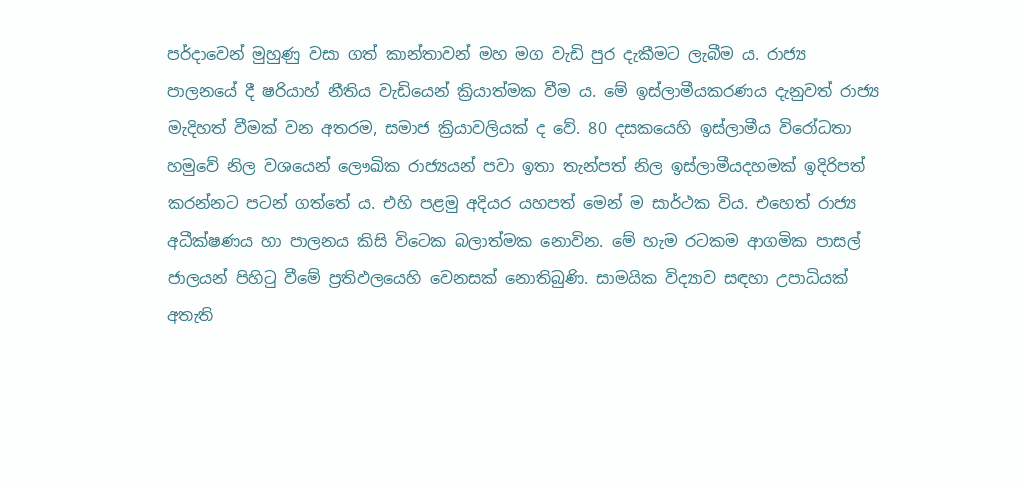පර්දාවෙන් මුහුණු වසා ගත් කාන්තාවන් මහ මග වැඩි පුර දැකීමට ලැබීම ය. රාජ්‍ය පාලනයේ දී ෂරියාහ් නීතිය වැඩියෙන් ක්‍රියාත්මක වීම ය. මේ ඉස්ලාමීයකරණය දැනුවත් රාජ්‍ය මැදිහත් වීමක් වන අතරම, සමාජ ක්‍රියාවලියක් ද වේ. 80 දසකයෙහි ඉස්ලාමීය විරෝධතා හමුවේ නිල වශයෙන් ලෞඛික රාජ්‍යයන් පවා ඉතා තැන්පත් නිල ඉස්ලාමීයදහමක් ඉදිරිපත් කරන්නට පටන් ගත්තේ ය. එහි පළමු අදියර යහපත් මෙන් ම සාර්ථක විය. එහෙත් රාජ්‍ය අධීක්ෂණය හා පාලනය කිසි විටෙක බලාත්මක නොවින. මේ හැම රටකම ආගමික පාසල් ජාලයන් පිහිටු වීමේ ප්‍රතිඵලයෙහි වෙනසක් නොතිබුණි. සාමයික විද්‍යාව සඳහා උපාධියක් අතැති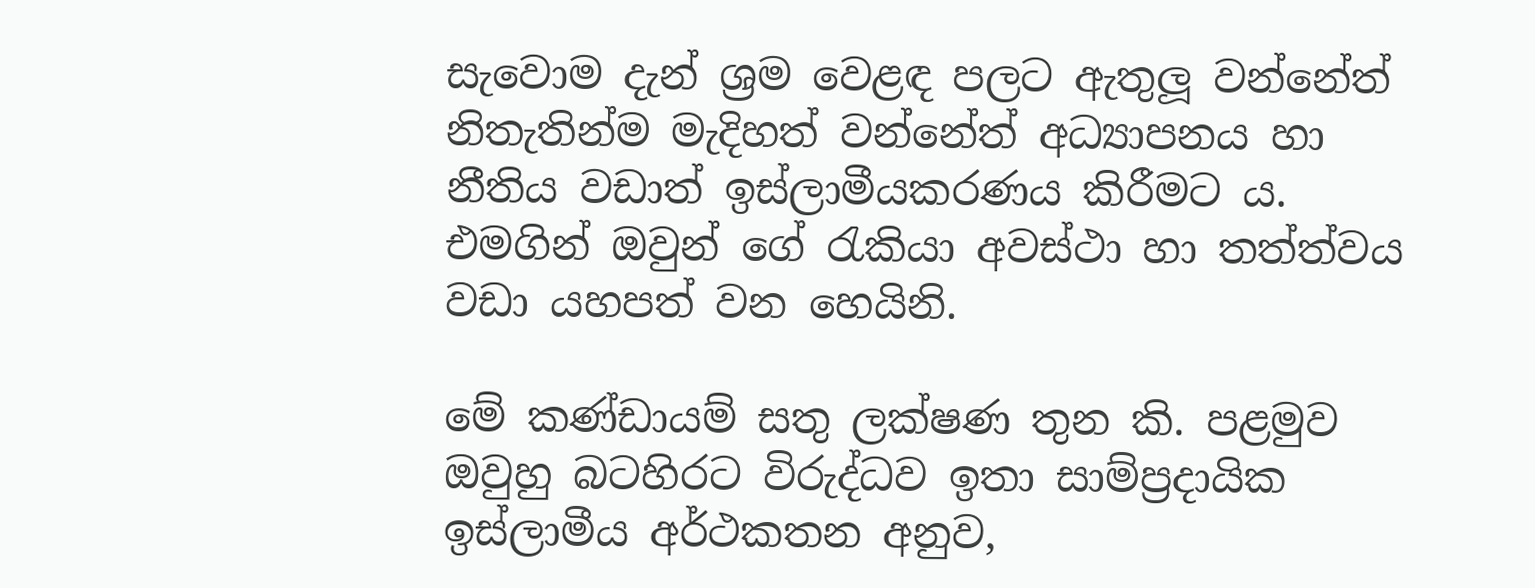සැවොම දැන් ශ්‍රම වෙළඳ පලට ඇතුලූ වන්නේත් නිතැතින්ම මැදිහත් වන්නේත් අධ්‍යාපනය හා නීතිය වඩාත් ඉස්ලාමීයකරණය කිරීමට ය. එමගින් ඔවුන් ගේ රැකියා අවස්ථා හා තත්ත්වය වඩා යහපත් වන හෙයිනි.

මේ කණ්ඩායම් සතු ලක්ෂණ තුන කි. පළමුව ඔවුහු බටහිරට විරුද්ධව ඉතා සාම්ප්‍රදායික ඉස්ලාමීය අර්ථකතන අනුව,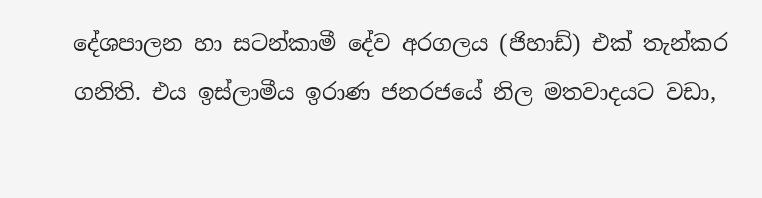දේශපාලන හා සටන්කාමී දේව අරගලය (ජිහාඩ්) එක් තැන්කර ගනිති. එය ඉස්ලාමීය ඉරාණ ජනරජයේ නිල මතවාදයට වඩා,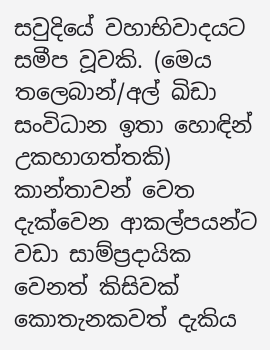සවුදියේ වහාභිවාදයට සමීප වූවකි. (මෙය තලෙබාන්/අල් ඛිඩා සංවිධාන ඉතා හොඳින් උකහාගත්තකි) කාන්තාවන් වෙත දැක්වෙන ආකල්පයන්ට වඩා සාම්ප්‍රදායික වෙනත් කිසිවක් කොතැනකවත් දැකිය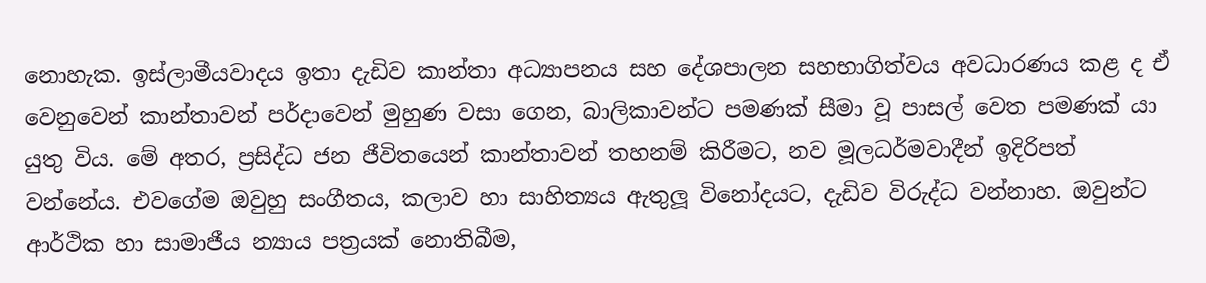නොහැක. ඉස්ලාමීයවාදය ඉතා දැඩිව කාන්තා අධ්‍යාපනය සහ දේශපාලන සහභාගිත්වය අවධාරණය කළ ද ඒ වෙනුවෙන් කාන්තාවන් පර්දාවෙන් මුහුණ වසා ගෙන, බාලිකාවන්ට පමණක් සීමා වූ පාසල් වෙත පමණක් යා යුතු විය. මේ අතර, ප්‍රසිද්ධ ජන ජීවිතයෙන් කාන්තාවන් තහනම් කිරීමට, නව මූලධර්මවාදීන් ඉදිරිපත් වන්නේය. එවගේම ඔවුහු සංගීතය, කලාව හා සාහිත්‍යය ඇතුලූ විනෝදයට, දැඩිව විරුද්ධ වන්නාහ. ඔවුන්ට ආර්ථික හා සාමාජීය න්‍යාය පත්‍රයක් නොතිබීම,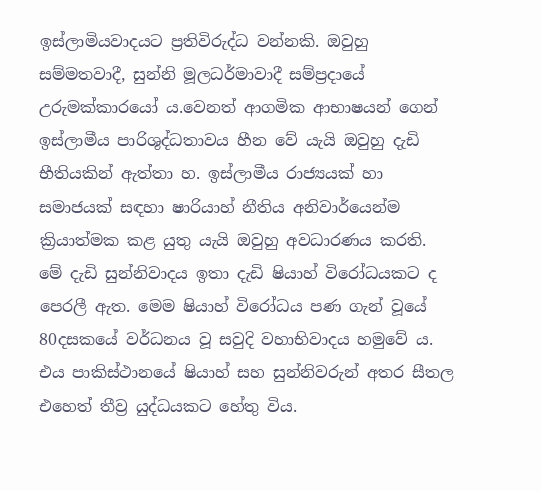ඉස්ලාමියවාදයට ප්‍රතිවිරුද්ධ වන්නකි. ඔවුහු සම්මතවාදී, සුන්නි මූලධර්මාවාදී සම්ප්‍රදායේ උරුමක්කාරයෝ ය.වෙනත් ආගමික ආභාෂයන් ගෙන් ඉස්ලාමීය පාරිශුද්ධතාවය හීන වේ යැයි ඔවුහු දැඩි භීතියකින් ඇත්තා හ. ඉස්ලාමීය රාජ්‍යයක් හා සමාජයක් සඳහා ෂාරියාහ් නීතිය අනිවාර්යෙන්ම ක්‍රියාත්මක කළ යුතු යැයි ඔවුහු අවධාරණය කරති. මේ දැඩි සුන්නිවාදය ඉතා දැඩි ෂියාහ් විරෝධයකට ද පෙරලී ඇත. මෙම ෂියාහ් විරෝධය පණ ගැන් වූයේ 80දසකයේ වර්ධනය වූ සවුදි වහාභිවාදය හමුවේ ය. එය පාකිස්ථානයේ ෂියාහ් සහ සුන්නිවරුන් අතර සීතල එහෙත් තීව්‍ර යුද්ධයකට හේතු විය.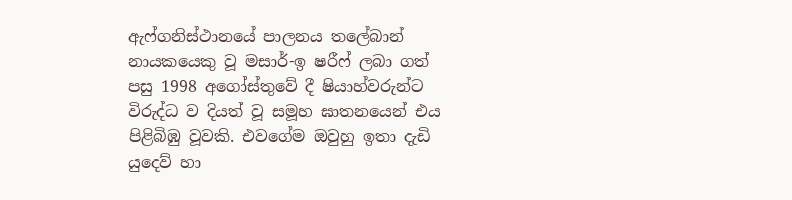ඇෆ්ගනිස්ථානයේ පාලනය තලේබාන් නායකයෙකු වූ මසාර්-ඉ ෂරීෆ් ලබා ගත් පසු 1998 අගෝස්තුවේ දී ෂියාහ්වරුන්ට විරුද්ධ ව දියත් වූ සමූහ ඝාතනයෙන් එය පිළිබිඹු වූවකි. එවගේම ඔවුහු ඉතා දැඩි යුදෙව් හා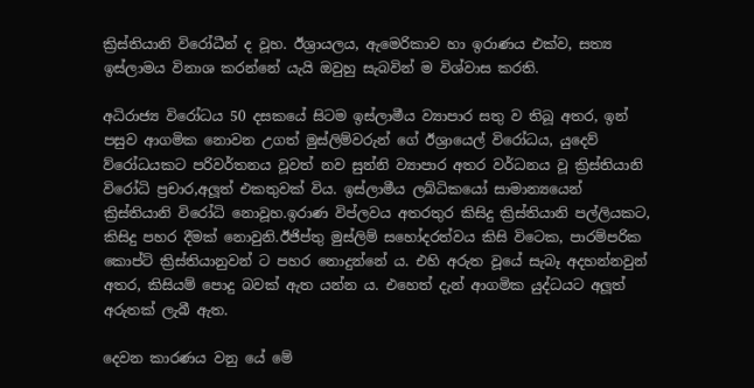ක්‍රිස්තියානි විරෝධීන් ද වූහ. ඊශ්‍රායලය, ඇමෙරිකාව හා ඉරාණය එක්ව, සත්‍ය ඉස්ලාමය විනාශ කරන්නේ යැයි ඔවුහු සැබවින් ම විශ්වාස කරති.

අධිරාජ්‍ය විරෝධය 50 දසකයේ සිටම ඉස්ලාමීය ව්‍යාපාර සතු ව තිබූ අතර, ඉන් පසුව ආගමික නොවන උගත් මුස්ලිම්වරුන් ගේ ඊශ්‍රායෙල් විරෝධය, යුදෙව් ව්රෝධයකට පරිවර්තනය වූවත් නව සුන්නි ව්‍යාපාර අතර වර්ධනය වූ ක්‍රිස්තියානි විරෝධි ප්‍රචාර,අලූත් එකතුවක් විය. ඉස්ලාමීය ලබ්ධිකයෝ සාමාන්‍යයෙන් ක්‍රිස්තියානි විරෝධි නොවූහ.ඉරාණ විප්ලවය අතරතුර කිසිදු ක්‍රිස්තියානි පල්ලියකට, කිසිදු පහර දීමක් නොවුනි.ඊජිප්තු මුස්ලිම් සහෝදරත්වය කිසි විටෙක, පාරම්පරික කොප්ට් ක්‍රිස්තියානුවන් ට පහර නොදුන්නේ ය. එහි අරුත වූයේ සැබෑ අදහන්නවුන් අතර, කිසියම් පොදු බවක් ඇත යන්න ය. එහෙත් දැන් ආගමික යුද්ධයට අලූත් අරුතක් ලැබී ඇත.

දෙවන කාරණය වනු යේ මේ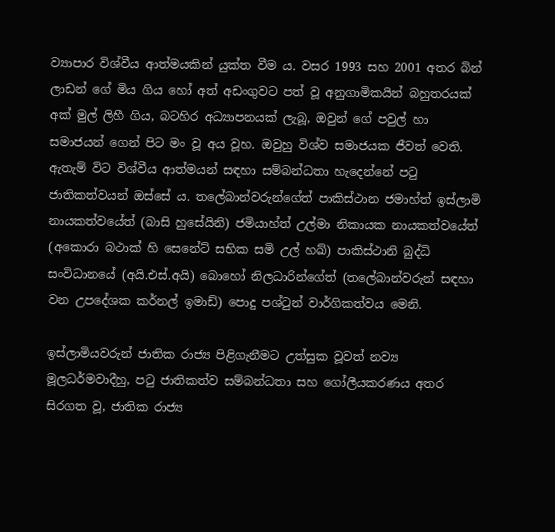ව්‍යාපාර විශ්වීය ආත්මයකින් යුක්ත වීම ය. වසර 1993 සහ 2001 අතර බින් ලාඩන් ගේ මිය ගිය හෝ අත් අඩංගුවට පත් වූ අනුගාමිකයින් බහුතරයක් අක් මුල් ලිහී ගිය, බටහිර අධ්‍යාපනයක් ලැබූ, ඔවුන් ගේ පවුල් හා සමාජයන් ගෙන් පිට මං වූ අය වූහ. ඔවුහු විශ්ව සමාජයක ජීවත් වෙති. ඇතැම් විට විශ්වීය ආත්මයන් සඳහා සම්බන්ධතා හැදෙන්නේ පටු ජාතිකත්වයන් ඔස්සේ ය. තලේබාන්වරුන්ගේත් පාකිස්ථාන ජමාහ්ත් ඉස්ලාමි නායකත්වයේත් (බාසි හුසේයිනි) ජමියාහ්ත් උල්මා නිකායක නායකත්වයේත් (අකොරා බථාක් හි සෙනේට් සභික සමි උල් හඛ්) පාකිස්ථානි බුද්ධි සංවිධානයේ (අයි.එස්.අයි) බොහෝ නිලධාරින්ගේත් (තලේබාන්වරුන් සඳහා වන උපදේශක කර්නල් ඉමාඩ්) පොදු පශ්ටුන් වාර්ගිකත්වය මෙනි.

ඉස්ලාමියවරුන් ජාතික රාජ්‍ය පිළිගැනීමට උත්සුක වූවත් නව්‍ය මූලධර්මවාදීහු, පටු ජාතිකත්ව සම්බන්ධතා සහ ගෝලීයකරණය අතර සිරගත වූ, ජාතික රාජ්‍ය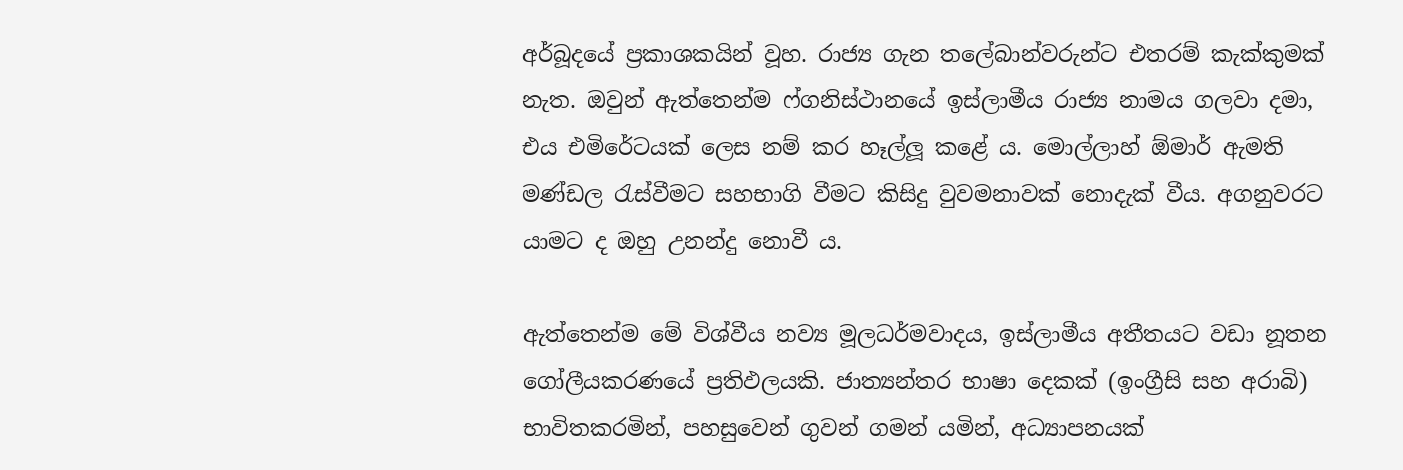අර්බූදයේ ප්‍රකාශකයින් වූහ. රාජ්‍ය ගැන තලේබාන්වරුන්ට එතරම් කැක්කුමක් නැත. ඔවුන් ඇත්තෙන්ම ෆ්ගනිස්ථානයේ ඉස්ලාමීය රාජ්‍ය නාමය ගලවා දමා, එය එමිරේටයක් ලෙස නම් කර හෑල්ලූ කළේ ය. මොල්ලාහ් ඕමාර් ඇමති මණ්ඩල රැස්වීමට සහභාගි වීමට කිසිදු වුවමනාවක් නොදැක් වීය. අගනුවරට යාමට ද ඔහු උනන්දු නොවී ය.

ඇත්තෙන්ම මේ විශ්වීය නව්‍ය මූලධර්මවාදය, ඉස්ලාමීය අතීතයට වඩා නූතන ගෝලීයකරණයේ ප්‍රතිඵලයකි. ජාත්‍යන්තර භාෂා දෙකක් (ඉංග්‍රීසි සහ අරාබි) භාවිතකරමින්, පහසුවෙන් ගුවන් ගමන් යමින්, අධ්‍යාපනයක්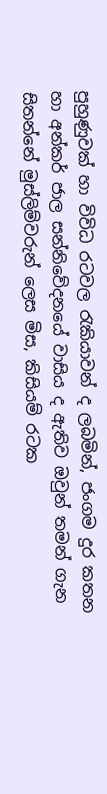පුහුණුවක් හා විවිධ රටවල රැකියාවන් ද ලබමින්, ජංගම දුර කතන හා අන්කර් ජාල සන්නිවේදනයේ වාසිය ද ඇතිව ඔවුන් තමන් ගැන සිතන්නේ මුස්ලිම්වරුන් ලෙස මිස, කිසියම් රටක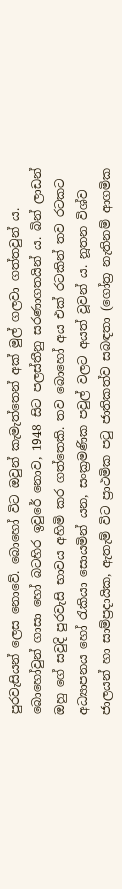පුරවැසියන් ලෙස නොවේ. බොහෝ විට ඔවුන් කැමැත්තෙන් අක් මුල් ගලවා ගත්තවුන් ය. බොහෝවුන් ගාසා හෝ බටහිර ඉවුරේ නොව, 1948 සිට පලස්තීනු සරණාගතයින් ය. බින් ලාඩන් ඔහු ගේ සවුදි පුරවැසි භාවය අහිමි කර ගත්තෙකි. තව බොහෝ අය එක් රටකින් තව රටකට අධ්‍යාපනය හෝ රැකියා සොයමින් යන, සංක්‍රමණික පවුල් වලට අයත් වූවන් ය. නූතන විශ්ව ජාලයන් හා සාම්ප්‍රදායික, ඇතැම් විට ප්‍රාථමික පටු ජාතිකත්ව සබඳතා (ගෝත්‍ර නැතිනම් ආගමික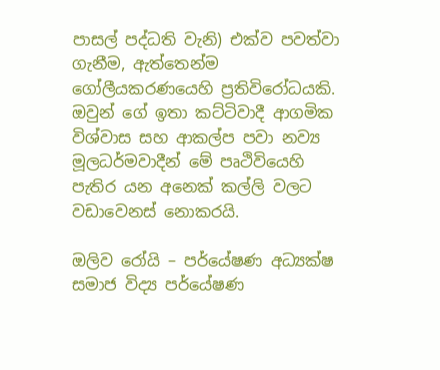පාසල් පද්ධති වැනි) එක්ව පවත්වා ගැනීම, ඇත්තෙන්ම ගෝලීයකරණයෙහි ප්‍රතිවිරෝධයකි. ඔවුන් ගේ ඉතා කට්ටිවාදී ආගමික විශ්වාස සහ ආකල්ප පවා නව්‍ය මූලධර්මවාදීන් මේ පෘථිවියෙහි පැතිර යන අනෙක් කල්ලි වලට වඩාවෙනස් නොකරයි.

ඔලිව රෝයි – පර්යේෂණ අධ්‍යක්ෂ
සමාජ විද්‍ය පර්යේෂණ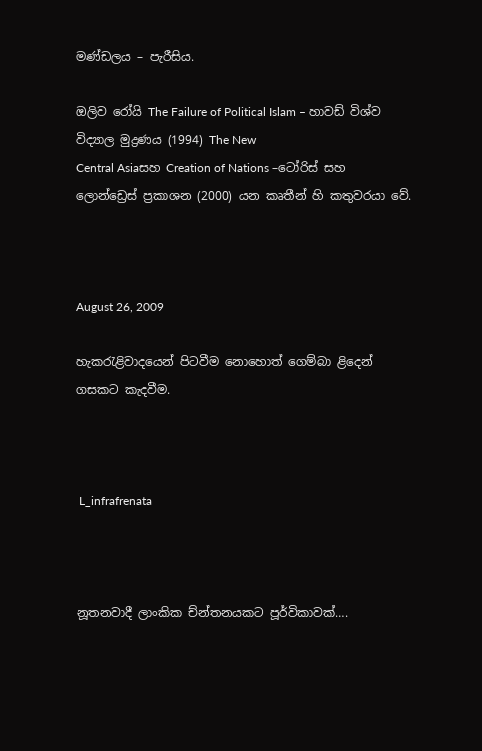මණ්ඩලය – පැරීසිය.

ඔලිව රෝයි The Failure of Political Islam – හාවඩ් විශ්ව විද්‍යාල මුද්‍රණය (1994) The New
Central Asiaසහ Creation of Nations –ටෝරිස් සහ ලොන්ඩ්‍රෙස් ප්‍රකාශන (2000) යන කෘතීන් හි කතුවරයා වේ.



August 26, 2009

හැකරැළිවාදයෙන් පිටවීම නොහොත් ගෙම්බා ළිදෙන් ගසකට කැදවීම.



 L_infrafrenata



නූතනවාදී ලාංකික ච්න්තනයකට පූර්විකාවක්….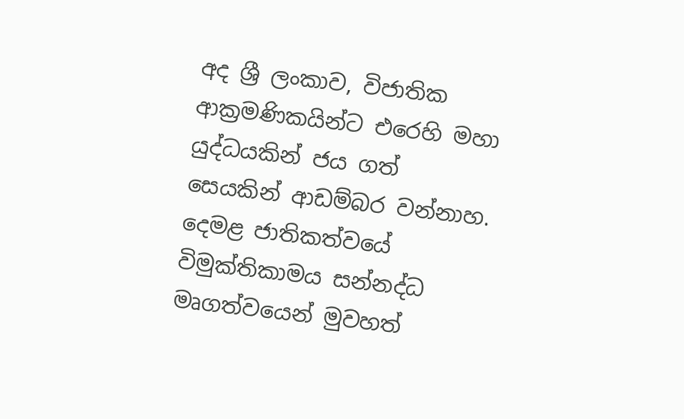අද ශ්‍රී ලංකාව, විජාතික ආක්‍රමණිකයින්ට එරෙහි මහා යුද්ධයකින් ජය ගත් සෙයකින් ආඩම්බර වන්නාහ. දෙමළ ජාතිකත්වයේ විමුක්තිකාමය සන්නද්ධ මෘගත්වයෙන් මුවහත්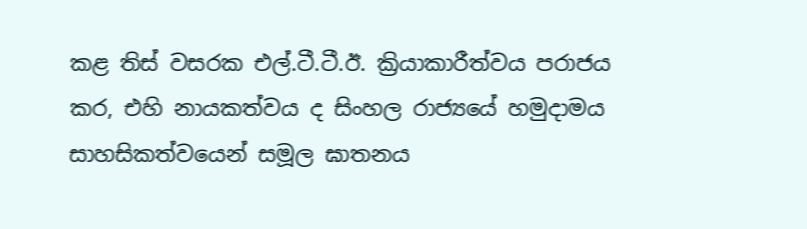කළ තිස් වසරක එල්.ටී.ටී.ඊ. ක්‍රියාකාරීත්වය පරාජය කර, එහි නායකත්වය ද සිංහල රාජ්‍යයේ හමුදාමය සාහසිකත්වයෙන් සමූල ඝාතනය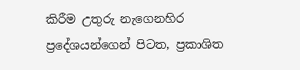කිරීම උතුරු නැගෙනහිර ප්‍රදේශයන්ගෙන් පිටත, ප්‍රකාශිත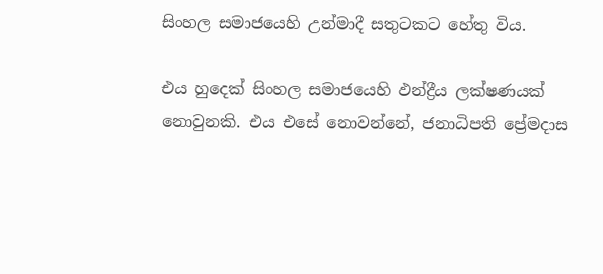සිංහල සමාජයෙහි උන්මාදී සතුටකට හේතු විය.

එය හුදෙක් සිංහල සමාජයෙහි ඵන්ද්‍රීය ලක්ෂණයක් නොවුනකි. එය එසේ නොවන්නේ, ජනාධිපති ප්‍රේමදාස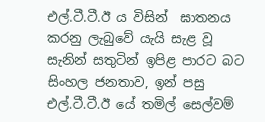එල්.ටී.ටී.ඊ ය විසින්  ඝාතනය  කරනු ලැබුවේ යැයි සැළ වූ සැනින් සතුටින් ඉපිළ පාරට බට සිංහල ජනතාව, ඉන් පසු එල්.ටී.ටී.ඊ යේ තමිල් සෙල්වම්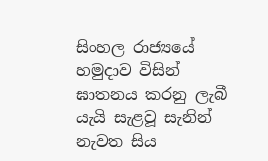සිංහල රාජ්‍යයේ හමුදාව විසින් ඝාතනය කරනු ලැබී යැයි සැළවූ සැනින් නැවත සිය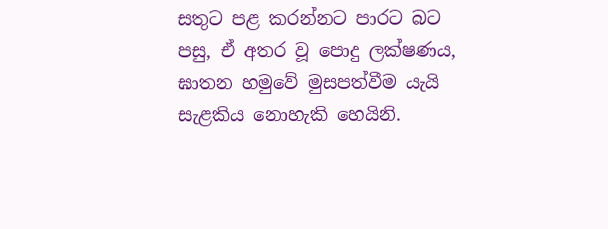සතුට පළ කරන්නට පාරට බට පසු, ඒ අතර වූ පොදු ලක්ෂණය, ඝාතන හමුවේ මුසපත්වීම යැයි සැළකිය නොහැකි හෙයිනි.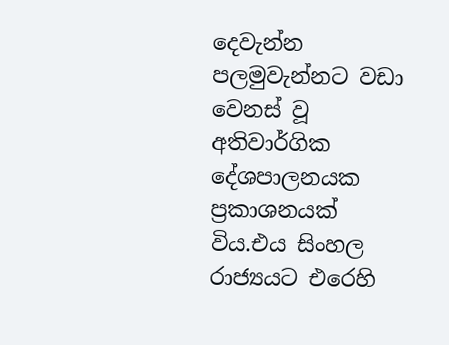දෙවැන්න පලමුවැන්නට වඩා වෙනස් වූ අතිවාර්ගික දේශපාලනයක ප්‍රකාශනයක් විය.එය සිංහල රාජ්‍යයට එරෙහි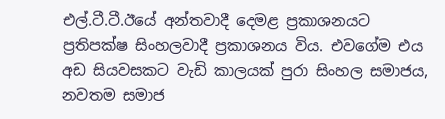එල්.ටී.ටී.ඊයේ අන්තවාදී දෙමළ ප්‍රකාශනයට ප්‍රතිපක්ෂ සිංහලවාදී ප්‍රකාශනය විය. එවගේම එය අඩ සියවසකට වැඩි කාලයක් පුරා සිංහල සමාජය, නවතම සමාජ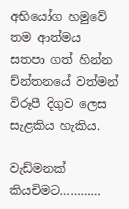අභියෝග හමුවේ තම ආත්මය සතපා ගත් හින්න ච්න්තනයේ වත්මන් විරූපී දිගුව ලෙස සැළකිය හැකිය.

වැඩ්මනක් කියචිමට…………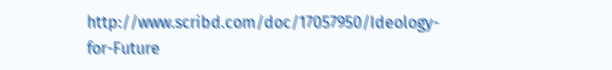http://www.scribd.com/doc/17057950/Ideology-for-Future